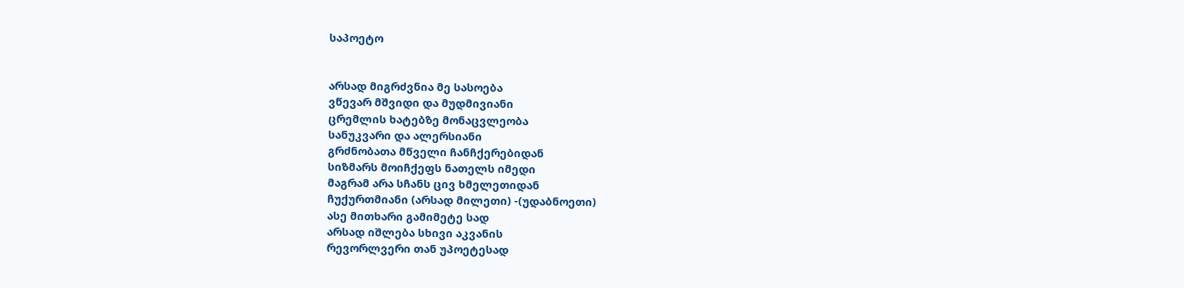საპოეტო


არსად მიგრძვნია მე სასოება
ვწევარ მშვიდი და მუდმივიანი
ცრემლის ხატებზე მონაცვლეობა
სანუკვარი და ალერსიანი
გრძნობათა მწველი ჩანჩქერებიდან
სიზმარს მოიჩქეფს ნათელს იმედი
მაგრამ არა სჩანს ცივ ხმელეთიდან
ჩუქურთმიანი (არსად მილეთი) -(უდაბნოეთი)
ასე მითხარი გამიმეტე სად
არსად იშლება სხივი აკვანის
რევორლვერი თან უპოეტესად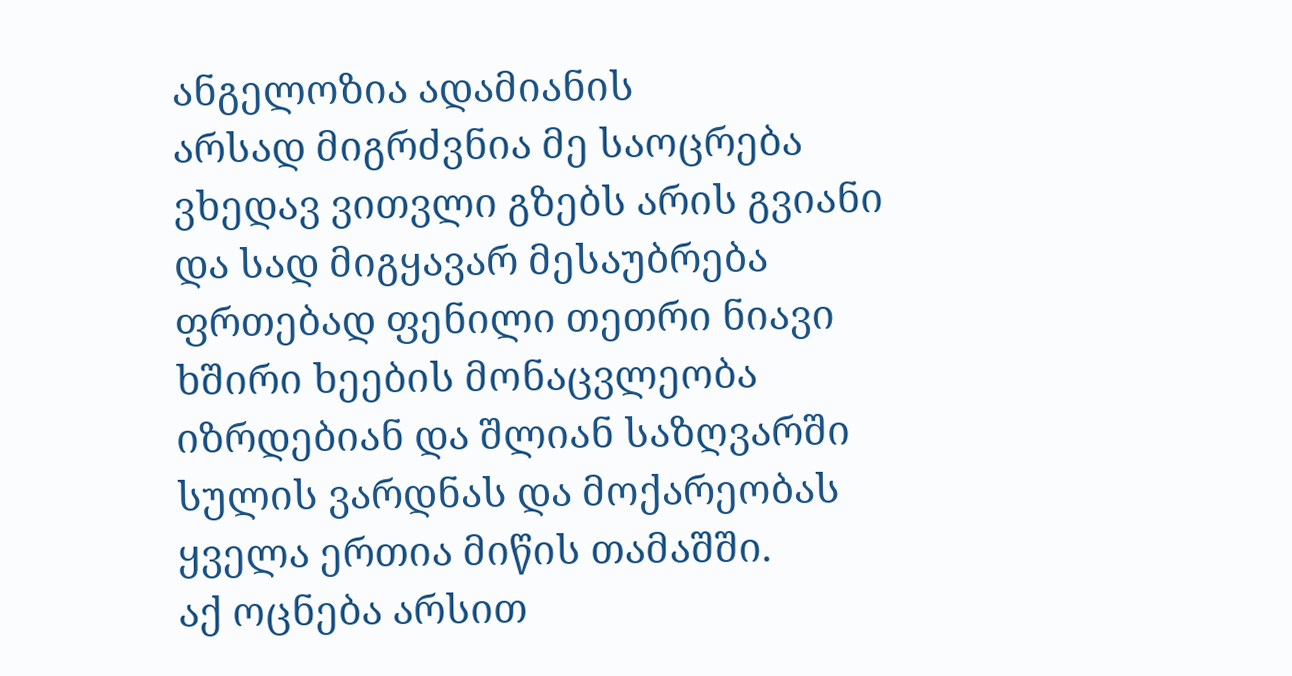ანგელოზია ადამიანის
არსად მიგრძვნია მე საოცრება
ვხედავ ვითვლი გზებს არის გვიანი
და სად მიგყავარ მესაუბრება
ფრთებად ფენილი თეთრი ნიავი
ხშირი ხეების მონაცვლეობა
იზრდებიან და შლიან საზღვარში
სულის ვარდნას და მოქარეობას
ყველა ერთია მიწის თამაშში.
აქ ოცნება არსით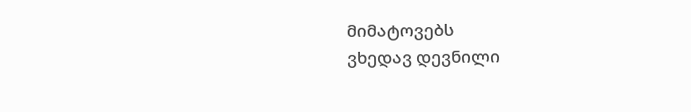მიმატოვებს
ვხედავ დევნილი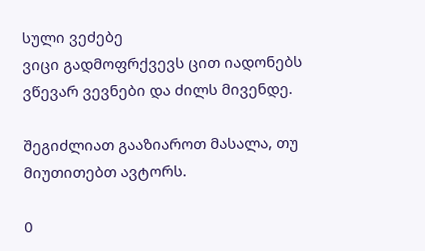სული ვეძებე
ვიცი გადმოფრქვევს ცით იადონებს
ვწევარ ვევნები და ძილს მივენდე.

შეგიძლიათ გააზიაროთ მასალა, თუ მიუთითებთ ავტორს.

0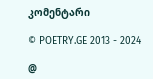კომენტარი

© POETRY.GE 2013 - 2024

@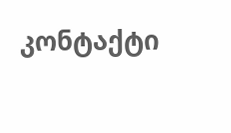კონტაქტი